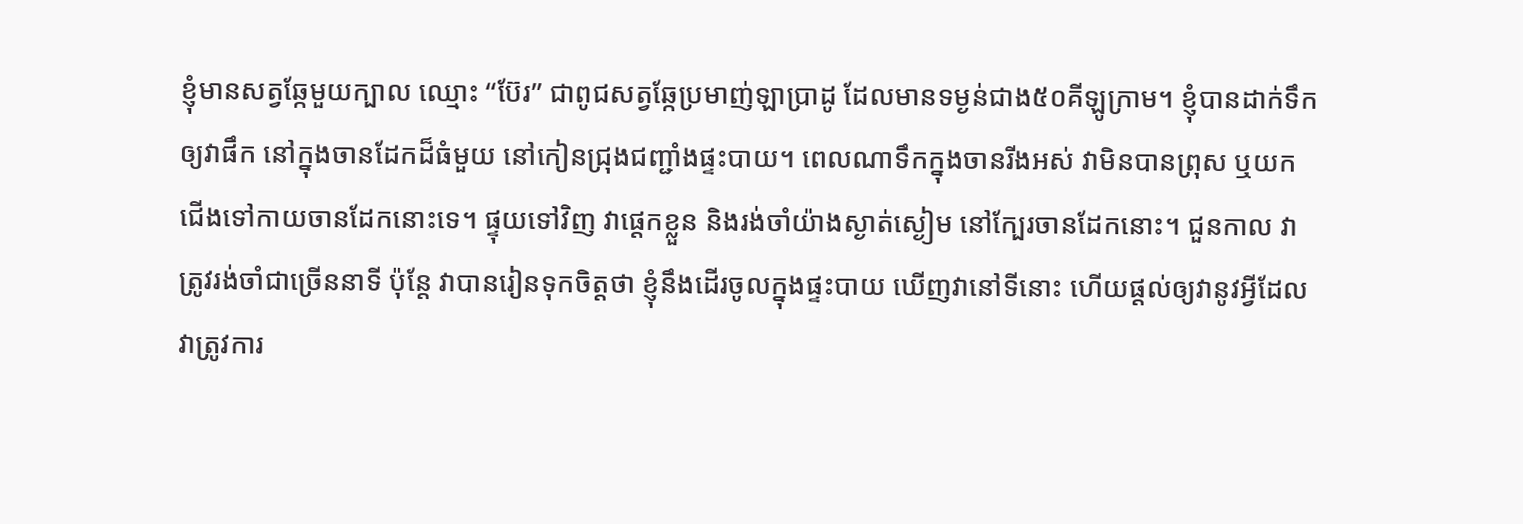ខ្ញុំមានសត្វឆ្កែមួយក្បាល ឈ្មោះ “ប៊ែរ” ជាពូជសត្វឆ្កែប្រមាញ់ឡាប្រាដូ ដែលមានទម្ងន់ជាង៥០គីឡូក្រាម។ ខ្ញុំបានដាក់ទឹកឲ្យវាផឹក នៅក្នុងចានដែកដ៏ធំមួយ នៅកៀនជ្រុងជញ្ជាំងផ្ទះបាយ។ ពេលណាទឹកក្នុងចានរីងអស់ វាមិនបានព្រុស ឬយកជើងទៅកាយចានដែកនោះទេ។ ផ្ទុយទៅវិញ វាផ្តេកខ្លួន និងរង់ចាំយ៉ាងស្ងាត់ស្ងៀម នៅក្បែរចានដែកនោះ។ ជួនកាល វាត្រូវរង់ចាំជាច្រើននាទី ប៉ុន្តែ វាបានរៀនទុកចិត្តថា ខ្ញុំនឹងដើរចូលក្នុងផ្ទះបាយ ឃើញវានៅទីនោះ ហើយផ្តល់ឲ្យវានូវអ្វីដែលវាត្រូវការ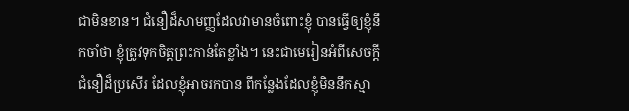ជាមិនខាន។ ជំនឿដ៏សាមញ្ញដែលវាមានចំពោះខ្ញុំ បានធ្វើឲ្យខ្ញុំនឹកចាំថា ខ្ញុំត្រូវទុកចិត្តព្រះកាន់តែខ្លាំង។ នេះជាមេរៀនអំពីសេចក្តីជំនឿដ៏ប្រសើរ ដែលខ្ញុំអាចរកបាន ពីកន្លែងដែលខ្ញុំមិននឹកស្មា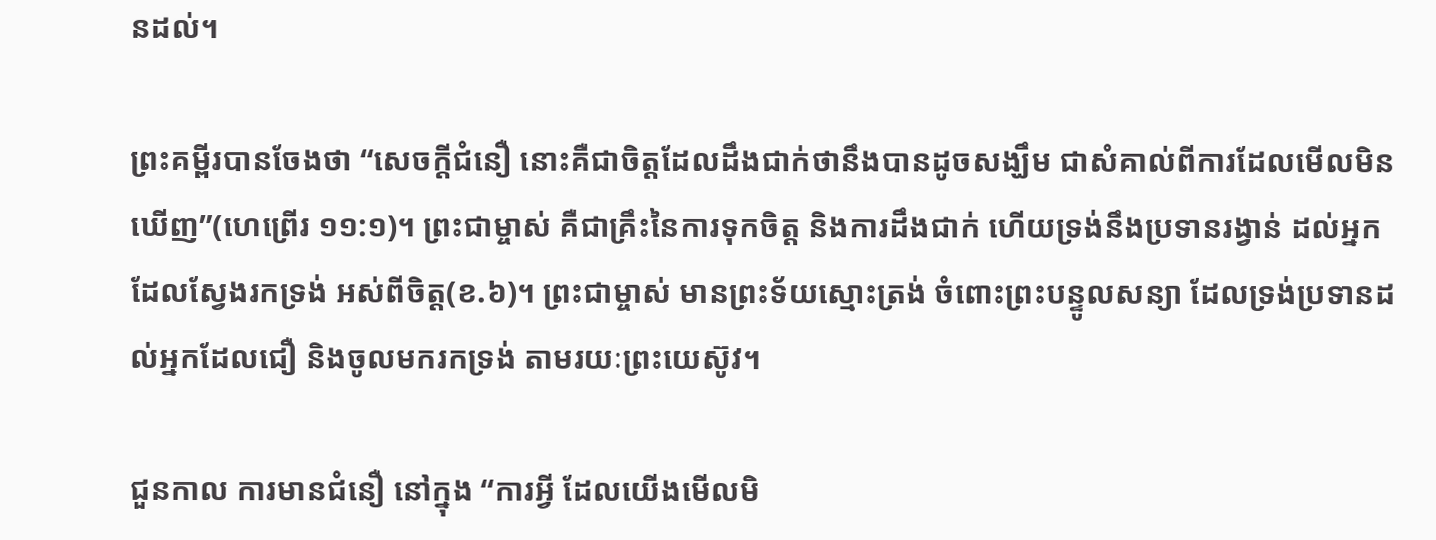នដល់។

ព្រះគម្ពីរបានចែងថា “សេចក្តីជំនឿ នោះគឺជាចិត្តដែលដឹងជាក់ថានឹងបានដូចសង្ឃឹម ជាសំគាល់ពីការដែលមើលមិនឃើញ”(ហេព្រើរ ១១:១)។ ព្រះជាម្ចាស់ គឺជាគ្រឹះនៃការទុកចិត្ត និងការដឹងជាក់ ហើយទ្រង់នឹងប្រទានរង្វាន់ ដល់អ្នកដែលស្វែងរកទ្រង់ អស់ពីចិត្ត(ខ.៦)។ ព្រះជាម្ចាស់ មានព្រះទ័យស្មោះត្រង់ ចំពោះព្រះបន្ទូលសន្យា ដែលទ្រង់ប្រទានដល់អ្នកដែលជឿ និងចូលមករកទ្រង់ តាមរយៈព្រះយេស៊ូវ។

ជួនកាល ការមានជំនឿ នៅក្នុង “ការអ្វី ដែលយើងមើលមិ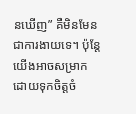នឃើញ” គឺមិនមែនជាការងាយទេ។ ប៉ុន្តែ យើងអាចសម្រាក ដោយទុកចិត្តចំ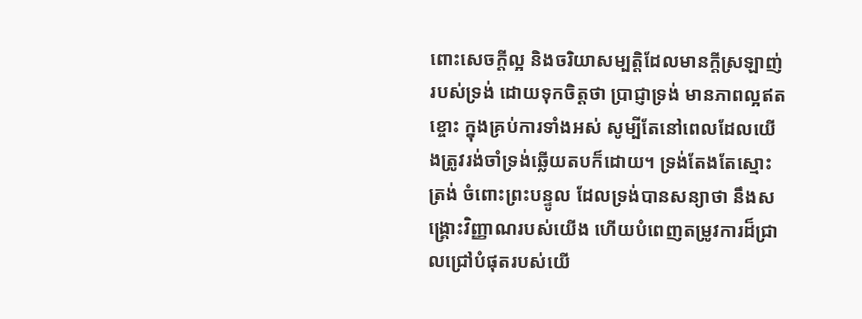ពោះសេចក្តីល្អ និងចរិយាសម្បត្តិដែលមានក្តីស្រឡាញ់របស់ទ្រង់ ដោយទុកចិត្តថា ប្រាជ្ញាទ្រង់ មានភាពល្អឥតខ្ចោះ ក្នុងគ្រប់ការទាំងអស់ សូម្បីតែនៅពេលដែលយើងត្រូវរង់ចាំទ្រង់ឆ្លើយតបក៏ដោយ។ ទ្រង់តែងតែស្មោះត្រង់ ចំពោះព្រះបន្ទូល ដែលទ្រង់បានសន្យាថា នឹងសង្រ្គោះវិញ្ញាណរបស់យើង ហើយបំពេញតម្រូវការដ៏ជ្រាលជ្រៅបំផុតរបស់យើ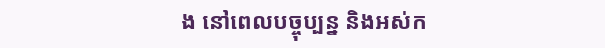ង នៅពេលបច្ចុប្បន្ន និងអស់ក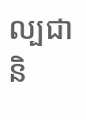ល្បជានិ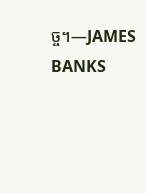ច្ច។—JAMES BANKS